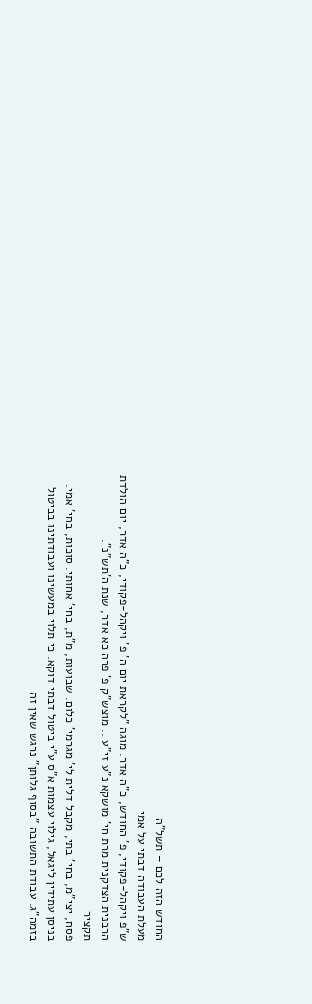החודש הזה לכם – תשל"ה
מעלת העבודה דבתי על אמי
ש"פ ויקהל-פקודי, פ' החודש, כ"ה אדר. מוגה "לקראת יום ה' פ' ויקהל-פקודי, כ"ה אדר, יום הולדת הרבנית הצדקנית מרת חי' מושקא נ"ע זי"ע .. מוצש"ק פ' פרה כא אדר, שנת ה'תש"נ".
תקציר
פסח, יצי"מ, בחי' בתי, מקבל דלית לי' מגרמי' כלום. שבועות, מ"ת, בחי' אחותי. סוכות, בחי' אמי. בניסן עתידין ליגאל, גילוי עצמות א"ס ע"י ביטול דבתי דוקא. כי תלוי במעשינו ועבודתינו בביטול בזמה"ג. עבודת התשובה "בסוף גלותן" נרגש שאין זה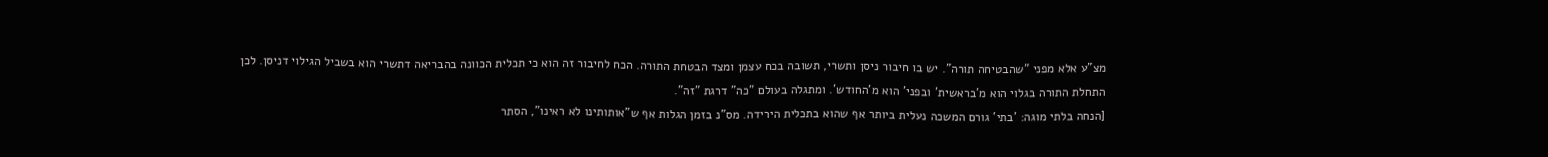מצ"ע אלא מפני "שהבטיחה תורה". יש בו חיבור ניסן ותשרי, תשובה בכח עצמן ומצד הבטחת התורה. הכח לחיבור זה הוא כי תכלית הכוונה בהבריאה דתשרי הוא בשביל הגילוי דניסן. לכן התחלת התורה בגלוי הוא מ'בראשית' ובפני' הוא מ'החודש'. ומתגלה בעולם "כה" דרגת "זה".
[הנחה בלתי מוגה: 'בתי' גורם המשכה נעלית ביותר אף שהוא בתכלית הירידה. מס"נ בזמן הגלות אף ש"אותותינו לא ראינו", הסתר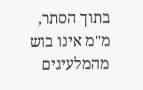בתוך הסתר, מ"מ אינו בוש מהמלעיגים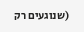(שנוגעים רק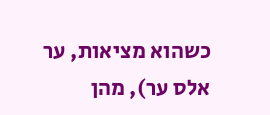כשהוא מציאות, ער אלס ער), מהן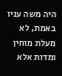היה משה עניו באמת, לא מעלת מוחין ומדות אלא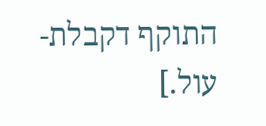התוקף דקבלת-עול.]